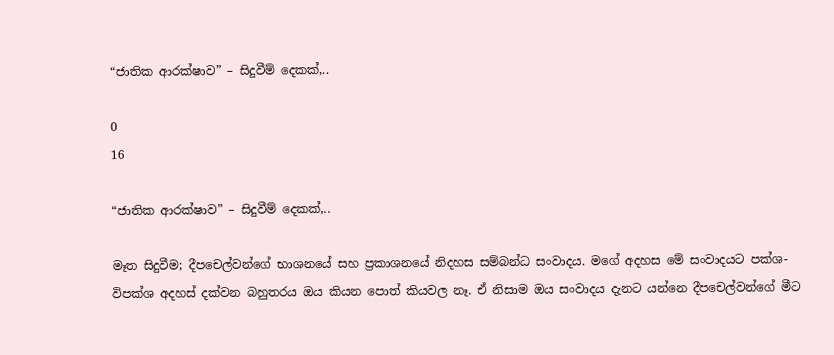“ජාතික ආරක්ෂාව” – සිදුවීම් දෙකක්,..

0
16

“ජාතික ආරක්ෂාව” – සිදුවීම් දෙකක්,..

මෑත සිදුවීම; දීපචෙල්වන්ගේ භාශනයේ සහ ප්‍රකාශනයේ නිදහස සම්බන්ධ සංවාදය. මගේ අදහස මේ සංවාදයට පක්ශ-විපක්ශ අදහස් දක්වන බහුතරය ඔය කියන පොත් කියවල නෑ. ඒ නිසාම ඔය සංවාදය දැනට යන්නෙ දීපචෙල්වන්ගේ මීට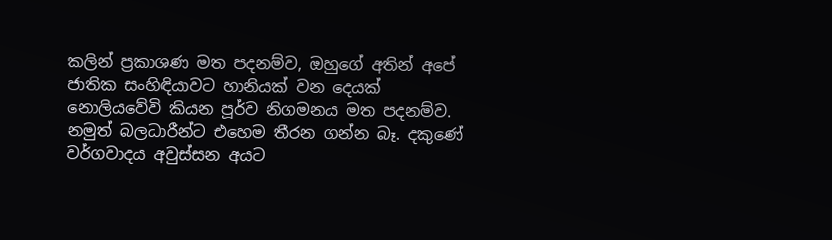කලින් ප්‍රකාශණ මත පදනම්ව, ඔහුගේ අතින් අපේ ජාතික සංහිඳියාවට හානියක් වන දෙයක් නොලියවේවි කියන පූර්ව නිගමනය මත පදනම්ව. නමුත් බලධාරීන්ට එහෙම තීරන ගන්න බෑ. දකුණේ වර්ගවාදය අවුස්සන අයට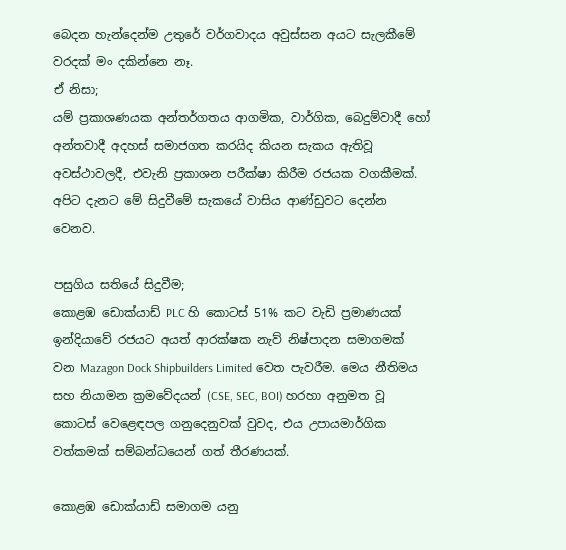බෙදන හැන්දෙන්ම උතුරේ වර්ගවාදය අවුස්සන අයට සැලකීමේ වරදක් මං දකින්නෙ නෑ.
ඒ නිසා;
යම් ප්‍රකාශණයක අන්තර්ගතය ආගමික, වාර්ගික, බෙදුම්වාදී හෝ අන්තවාදී අදහස් සමාජගත කරයිද කියන සැකය ඇතිවූ අවස්ථාවලදී, එවැනි ප්‍රකාශන පරීක්ෂා කිරීම රජයක වගකීමක්. අපිට දැනට මේ සිදුවීමේ සැකයේ වාසිය ආණ්ඩුවට දෙන්න වෙනව.

පසුගිය සතියේ සිදුවීම;
කොළඹ ඩොක්යාඩ් PLC හි කොටස් 51% කට වැඩි ප්‍රමාණයක් ඉන්දියාවේ රජයට අයත් ආරක්ෂක නැව් නිෂ්පාදන සමාගමක් වන Mazagon Dock Shipbuilders Limited වෙත පැවරීම. මෙය නීතිමය සහ නියාමන ක්‍රමවේදයන් (CSE, SEC, BOI) හරහා අනුමත වූ කොටස් වෙළෙඳපල ගනුදෙනුවක් වුවද, එය උපායමාර්ගික වත්කමක් සම්බන්ධයෙන් ගත් තීරණයක්.

කොළඹ ඩොක්යාඩ් සමාගම යනු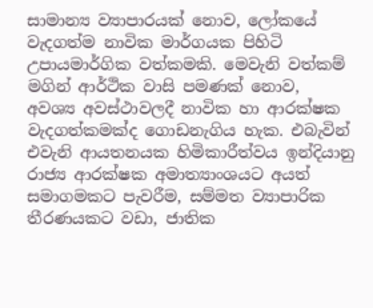සාමාන්‍ය ව්‍යාපාරයක් නොව, ලෝකයේ වැදගත්ම නාවික මාර්ගයක පිහිටි උපායමාර්ගික වත්කමකි. මෙවැනි වත්කම් මගින් ආර්ථික වාසි පමණක් නොව, අවශ්‍ය අවස්ථාවලදී නාවික හා ආරක්ෂක වැදගත්කමක්ද ගොඩනැගිය හැක. එබැවින් එවැනි ආයතනයක හිමිකාරීත්වය ඉන්දියානු රාජ්‍ය ආරක්ෂක අමාත්‍යාංශයට අයත් සමාගමකට පැවරීම, සම්මත ව්‍යාපාරික තීරණයකට වඩා, ජාතික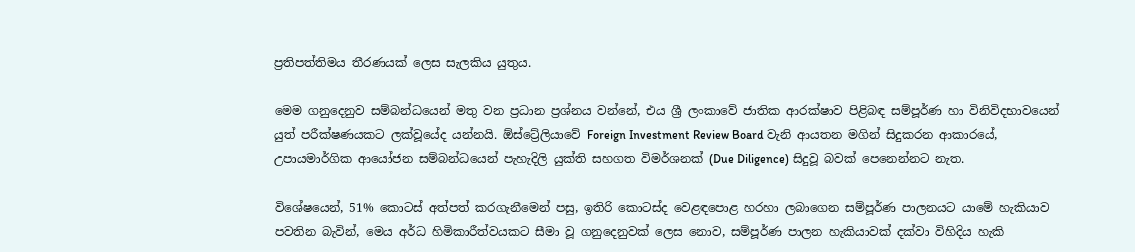ප්‍රතිපත්තිමය තීරණයක් ලෙස සැලකිය යුතුය.

මෙම ගනුදෙනුව සම්බන්ධයෙන් මතු වන ප්‍රධාන ප්‍රශ්නය වන්නේ, එය ශ්‍රී ලංකාවේ ජාතික ආරක්ෂාව පිළිබඳ සම්පූර්ණ හා විනිවිදභාවයෙන් යුත් පරීක්ෂණයකට ලක්වූයේද යන්නයි. ඕස්ට්‍රේලියාවේ Foreign Investment Review Board වැනි ආයතන මගින් සිදුකරන ආකාරයේ, උපායමාර්ගික ආයෝජන සම්බන්ධයෙන් පැහැදිලි යුක්ති සහගත විමර්ශනක් (Due Diligence) සිදුවූ බවක් පෙනෙන්නට නැත.

විශේෂයෙන්, 51% කොටස් අත්පත් කරගැනීමෙන් පසු, ඉතිරි කොටස්ද වෙළඳපොළ හරහා ලබාගෙන සම්පූර්ණ පාලනයට යාමේ හැකියාව පවතින බැවින්, මෙය අර්ධ හිමිකාරීත්වයකට සීමා වූ ගනුදෙනුවක් ලෙස නොව, සම්පූර්ණ පාලන හැකියාවක් දක්වා විහිදිය හැකි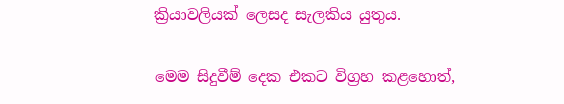ක්‍රියාවලියක් ලෙසද සැලකිය යුතුය.

මෙම සිදුවීම් දෙක එකට විග්‍රහ කළහොත්,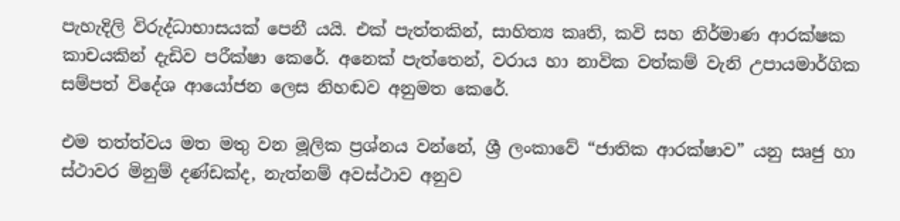පැහැදිලි විරුද්ධාභාසයක් පෙනී යයි. එක් පැත්තකින්, සාහිත්‍ය කෘති, කවි සහ නිර්මාණ ආරක්ෂක කාචයකින් දැඩිව පරීක්ෂා කෙරේ. අනෙක් පැත්තෙන්, වරාය හා නාවික වත්කම් වැනි උපායමාර්ගික සම්පත් විදේශ ආයෝජන ලෙස නිහඬව අනුමත කෙරේ.

එම තත්ත්වය මත මතු වන මූලික ප්‍රශ්නය වන්නේ, ශ්‍රී ලංකාවේ “ජාතික ආරක්ෂාව” යනු සෘජු හා ස්ථාවර මිනුම් දණ්ඩක්ද, නැත්නම් අවස්ථාව අනුව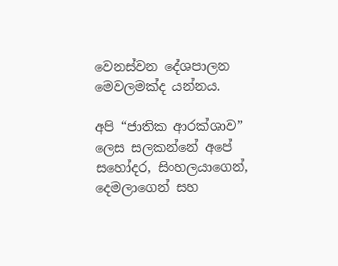වෙනස්වන දේශපාලන මෙවලමක්ද යන්නය.

අපි “ජාතික ආරක්ශාව” ලෙස සලකන්නේ අපේ සහෝදර, සිංහලයාගෙන්, දෙමලාගෙන් සහ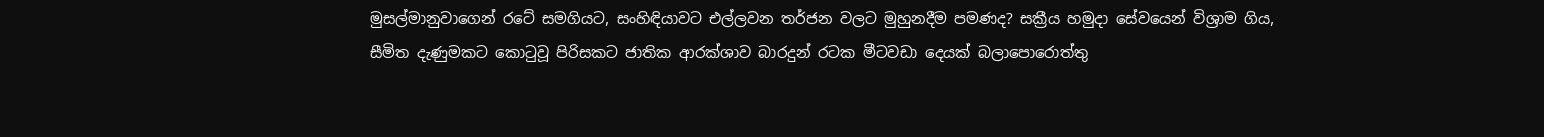මුසල්මානුවාගෙන් ‍රටේ සමගියට, සංහිඳියාවට එල්ලවන තර්ජන වලට මුහුනදීම පමණද? සක්‍රීය හමුදා සේවයෙන් විශ්‍රාම ගිය, සීමිත දැණුමකට කොටුවූ පිරිසකට ජාතික ආරක්ශාව බාරදුන් රටක මීටවඩා දෙයක් බලාපොරොත්තු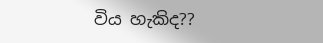විය හැකිද??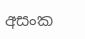අසංක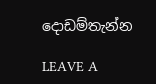දොඩම්තැන්න

LEAVE A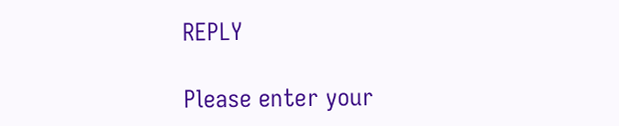REPLY

Please enter your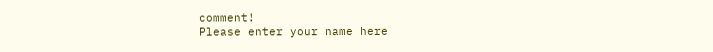comment!
Please enter your name here